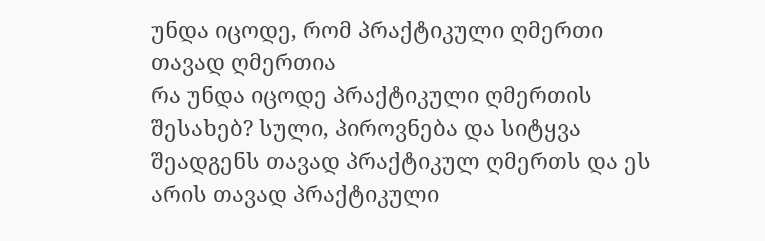უნდა იცოდე, რომ პრაქტიკული ღმერთი თავად ღმერთია
რა უნდა იცოდე პრაქტიკული ღმერთის შესახებ? სული, პიროვნება და სიტყვა შეადგენს თავად პრაქტიკულ ღმერთს და ეს არის თავად პრაქტიკული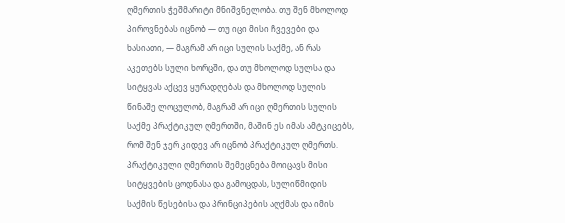ღმერთის ჭეშმარიტი მნიშვნელობა. თუ შენ მხოლოდ პიროვნებას იცნობ — თუ იცი მისი ჩვევები და ხასიათი, — მაგრამ არ იცი სულის საქმე, ან რას აკეთებს სული ხორცში, და თუ მხოლოდ სულსა და სიტყვას აქცევ ყურადღებას და მხოლოდ სულის წინაშე ლოცულობ, მაგრამ არ იცი ღმერთის სულის საქმე პრაქტიკულ ღმერთში, მაშინ ეს იმას ამტკიცებს, რომ შენ ჯერ კიდევ არ იცნობ პრაქტიკულ ღმერთს. პრაქტიკული ღმერთის შემეცნება მოიცავს მისი სიტყვების ცოდნასა და გამოცდას, სულიწმიდის საქმის წესებისა და პრინციპების აღქმას და იმის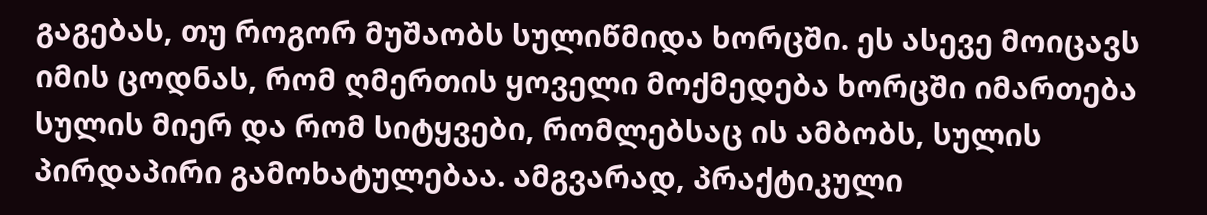გაგებას, თუ როგორ მუშაობს სულიწმიდა ხორცში. ეს ასევე მოიცავს იმის ცოდნას, რომ ღმერთის ყოველი მოქმედება ხორცში იმართება სულის მიერ და რომ სიტყვები, რომლებსაც ის ამბობს, სულის პირდაპირი გამოხატულებაა. ამგვარად, პრაქტიკული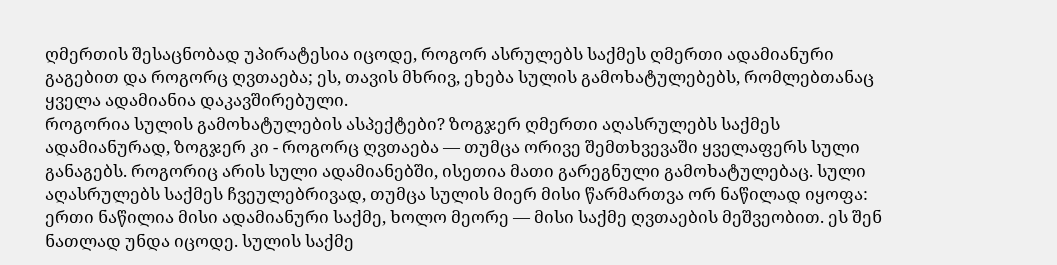ღმერთის შესაცნობად უპირატესია იცოდე, როგორ ასრულებს საქმეს ღმერთი ადამიანური გაგებით და როგორც ღვთაება; ეს, თავის მხრივ, ეხება სულის გამოხატულებებს, რომლებთანაც ყველა ადამიანია დაკავშირებული.
როგორია სულის გამოხატულების ასპექტები? ზოგჯერ ღმერთი აღასრულებს საქმეს ადამიანურად, ზოგჯერ კი - როგორც ღვთაება — თუმცა ორივე შემთხვევაში ყველაფერს სული განაგებს. როგორიც არის სული ადამიანებში, ისეთია მათი გარეგნული გამოხატულებაც. სული აღასრულებს საქმეს ჩვეულებრივად, თუმცა სულის მიერ მისი წარმართვა ორ ნაწილად იყოფა: ერთი ნაწილია მისი ადამიანური საქმე, ხოლო მეორე — მისი საქმე ღვთაების მეშვეობით. ეს შენ ნათლად უნდა იცოდე. სულის საქმე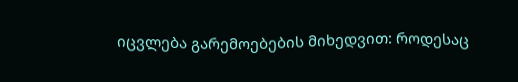იცვლება გარემოებების მიხედვით: როდესაც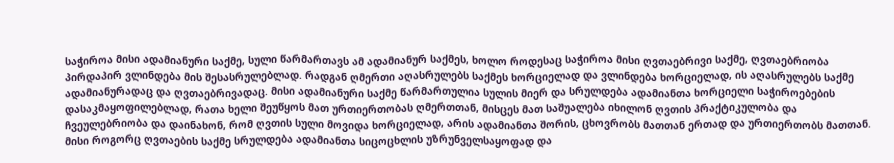საჭიროა მისი ადამიანური საქმე, სული წარმართავს ამ ადამიანურ საქმეს, ხოლო როდესაც საჭიროა მისი ღვთაებრივი საქმე, ღვთაებრიობა პირდაპირ ვლინდება მის შესასრულებლად. რადგან ღმერთი აღასრულებს საქმეს ხორციელად და ვლინდება ხორციელად, ის აღასრულებს საქმე ადამიანურადაც და ღვთაებრივადაც. მისი ადამიანური საქმე წარმართულია სულის მიერ და სრულდება ადამიანთა ხორციელი საჭიროებების დასაკმაყოფილებლად, რათა ხელი შეუწყოს მათ ურთიერთობას ღმერთთან, მისცეს მათ საშუალება იხილონ ღვთის პრაქტიკულობა და ჩვეულებრიობა და დაინახონ, რომ ღვთის სული მოვიდა ხორციელად, არის ადამიანთა შორის, ცხოვრობს მათთან ერთად და ურთიერთობს მათთან. მისი როგორც ღვთაების საქმე სრულდება ადამიანთა სიცოცხლის უზრუნველსაყოფად და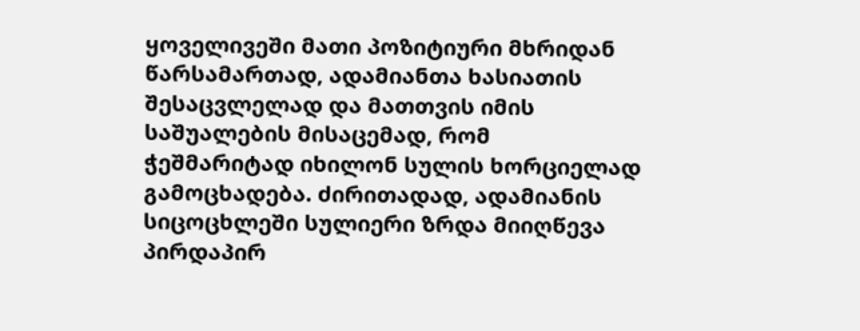ყოველივეში მათი პოზიტიური მხრიდან წარსამართად, ადამიანთა ხასიათის შესაცვლელად და მათთვის იმის საშუალების მისაცემად, რომ ჭეშმარიტად იხილონ სულის ხორციელად გამოცხადება. ძირითადად, ადამიანის სიცოცხლეში სულიერი ზრდა მიიღწევა პირდაპირ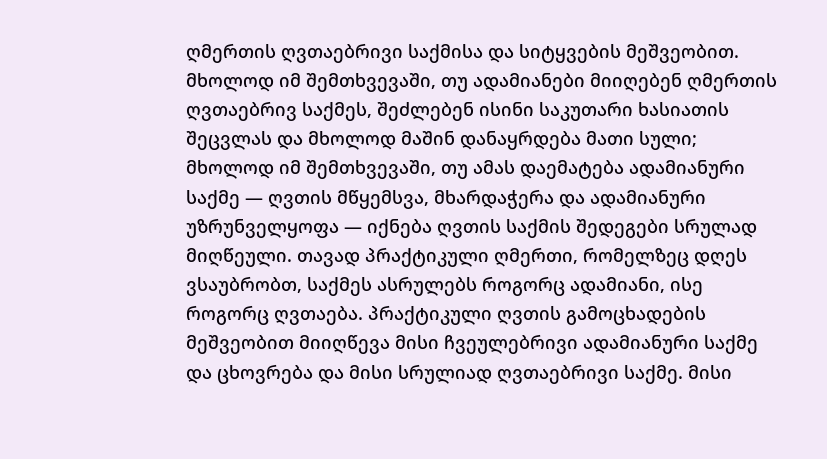ღმერთის ღვთაებრივი საქმისა და სიტყვების მეშვეობით. მხოლოდ იმ შემთხვევაში, თუ ადამიანები მიიღებენ ღმერთის ღვთაებრივ საქმეს, შეძლებენ ისინი საკუთარი ხასიათის შეცვლას და მხოლოდ მაშინ დანაყრდება მათი სული; მხოლოდ იმ შემთხვევაში, თუ ამას დაემატება ადამიანური საქმე — ღვთის მწყემსვა, მხარდაჭერა და ადამიანური უზრუნველყოფა — იქნება ღვთის საქმის შედეგები სრულად მიღწეული. თავად პრაქტიკული ღმერთი, რომელზეც დღეს ვსაუბრობთ, საქმეს ასრულებს როგორც ადამიანი, ისე როგორც ღვთაება. პრაქტიკული ღვთის გამოცხადების მეშვეობით მიიღწევა მისი ჩვეულებრივი ადამიანური საქმე და ცხოვრება და მისი სრულიად ღვთაებრივი საქმე. მისი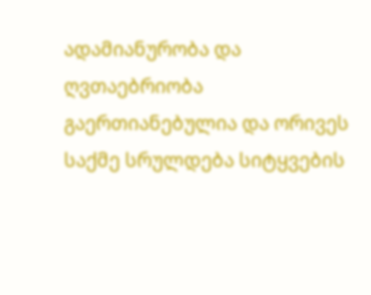ადამიანურობა და ღვთაებრიობა გაერთიანებულია და ორივეს საქმე სრულდება სიტყვების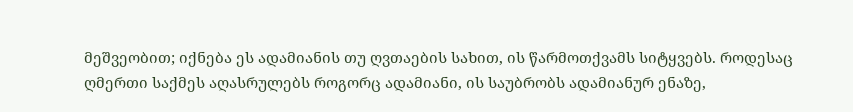მეშვეობით; იქნება ეს ადამიანის თუ ღვთაების სახით, ის წარმოთქვამს სიტყვებს. როდესაც ღმერთი საქმეს აღასრულებს როგორც ადამიანი, ის საუბრობს ადამიანურ ენაზე,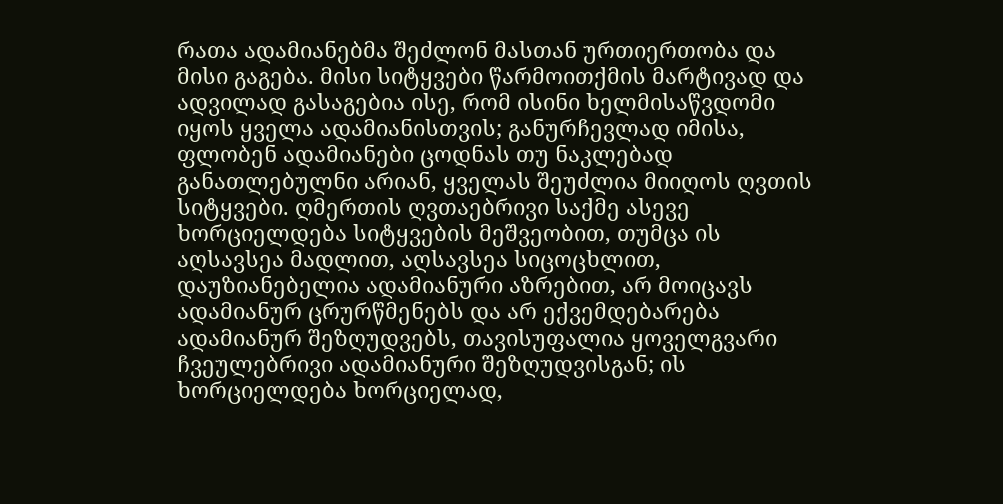რათა ადამიანებმა შეძლონ მასთან ურთიერთობა და მისი გაგება. მისი სიტყვები წარმოითქმის მარტივად და ადვილად გასაგებია ისე, რომ ისინი ხელმისაწვდომი იყოს ყველა ადამიანისთვის; განურჩევლად იმისა, ფლობენ ადამიანები ცოდნას თუ ნაკლებად განათლებულნი არიან, ყველას შეუძლია მიიღოს ღვთის სიტყვები. ღმერთის ღვთაებრივი საქმე ასევე ხორციელდება სიტყვების მეშვეობით, თუმცა ის აღსავსეა მადლით, აღსავსეა სიცოცხლით, დაუზიანებელია ადამიანური აზრებით, არ მოიცავს ადამიანურ ცრურწმენებს და არ ექვემდებარება ადამიანურ შეზღუდვებს, თავისუფალია ყოველგვარი ჩვეულებრივი ადამიანური შეზღუდვისგან; ის ხორციელდება ხორციელად,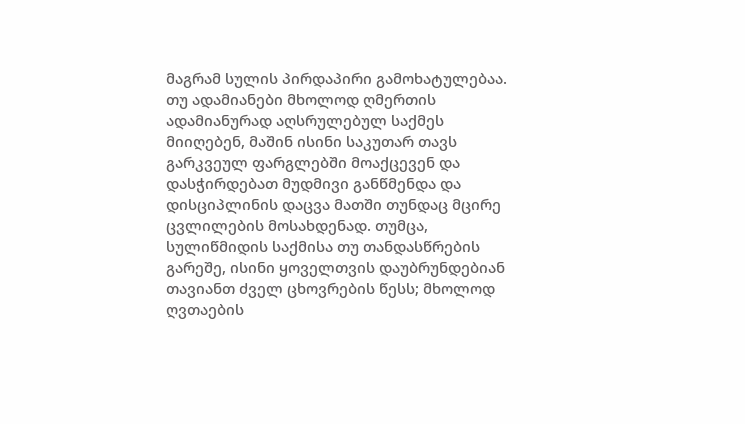მაგრამ სულის პირდაპირი გამოხატულებაა. თუ ადამიანები მხოლოდ ღმერთის ადამიანურად აღსრულებულ საქმეს მიიღებენ, მაშინ ისინი საკუთარ თავს გარკვეულ ფარგლებში მოაქცევენ და დასჭირდებათ მუდმივი განწმენდა და დისციპლინის დაცვა მათში თუნდაც მცირე ცვლილების მოსახდენად. თუმცა, სულიწმიდის საქმისა თუ თანდასწრების გარეშე, ისინი ყოველთვის დაუბრუნდებიან თავიანთ ძველ ცხოვრების წესს; მხოლოდ ღვთაების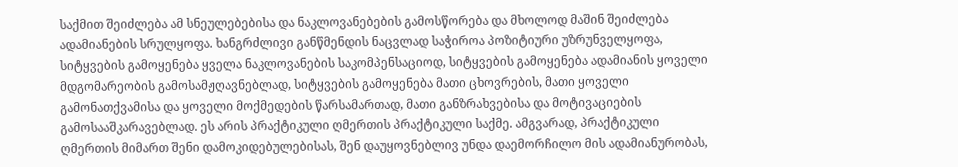საქმით შეიძლება ამ სნეულებებისა და ნაკლოვანებების გამოსწორება და მხოლოდ მაშინ შეიძლება ადამიანების სრულყოფა. ხანგრძლივი განწმენდის ნაცვლად საჭიროა პოზიტიური უზრუნველყოფა, სიტყვების გამოყენება ყველა ნაკლოვანების საკომპენსაციოდ, სიტყვების გამოყენება ადამიანის ყოველი მდგომარეობის გამოსამჟღავნებლად, სიტყვების გამოყენება მათი ცხოვრების, მათი ყოველი გამონათქვამისა და ყოველი მოქმედების წარსამართად, მათი განზრახვებისა და მოტივაციების გამოსააშკარავებლად. ეს არის პრაქტიკული ღმერთის პრაქტიკული საქმე. ამგვარად, პრაქტიკული ღმერთის მიმართ შენი დამოკიდებულებისას, შენ დაუყოვნებლივ უნდა დაემორჩილო მის ადამიანურობას,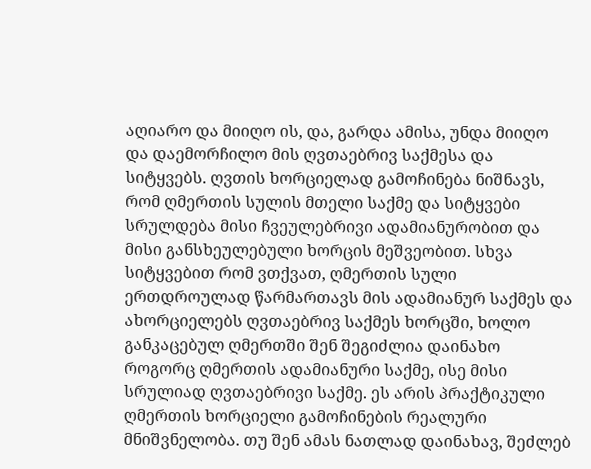აღიარო და მიიღო ის, და, გარდა ამისა, უნდა მიიღო და დაემორჩილო მის ღვთაებრივ საქმესა და სიტყვებს. ღვთის ხორციელად გამოჩინება ნიშნავს, რომ ღმერთის სულის მთელი საქმე და სიტყვები სრულდება მისი ჩვეულებრივი ადამიანურობით და მისი განსხეულებული ხორცის მეშვეობით. სხვა სიტყვებით რომ ვთქვათ, ღმერთის სული ერთდროულად წარმართავს მის ადამიანურ საქმეს და ახორციელებს ღვთაებრივ საქმეს ხორცში, ხოლო განკაცებულ ღმერთში შენ შეგიძლია დაინახო როგორც ღმერთის ადამიანური საქმე, ისე მისი სრულიად ღვთაებრივი საქმე. ეს არის პრაქტიკული ღმერთის ხორციელი გამოჩინების რეალური მნიშვნელობა. თუ შენ ამას ნათლად დაინახავ, შეძლებ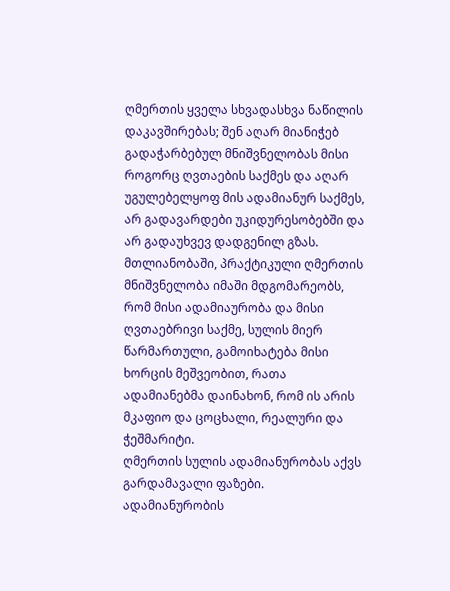ღმერთის ყველა სხვადასხვა ნაწილის დაკავშირებას; შენ აღარ მიანიჭებ გადაჭარბებულ მნიშვნელობას მისი როგორც ღვთაების საქმეს და აღარ უგულებელყოფ მის ადამიანურ საქმეს, არ გადავარდები უკიდურესობებში და არ გადაუხვევ დადგენილ გზას. მთლიანობაში, პრაქტიკული ღმერთის მნიშვნელობა იმაში მდგომარეობს, რომ მისი ადამიაურობა და მისი ღვთაებრივი საქმე, სულის მიერ წარმართული, გამოიხატება მისი ხორცის მეშვეობით, რათა ადამიანებმა დაინახონ, რომ ის არის მკაფიო და ცოცხალი, რეალური და ჭეშმარიტი.
ღმერთის სულის ადამიანურობას აქვს გარდამავალი ფაზები. ადამიანურობის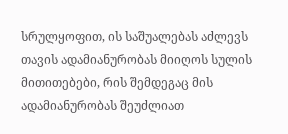სრულყოფით, ის საშუალებას აძლევს თავის ადამიანურობას მიიღოს სულის მითითებები, რის შემდეგაც მის ადამიანურობას შეუძლიათ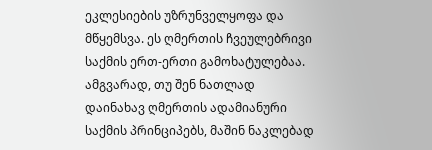ეკლესიების უზრუნველყოფა და მწყემსვა. ეს ღმერთის ჩვეულებრივი საქმის ერთ-ერთი გამოხატულებაა. ამგვარად, თუ შენ ნათლად დაინახავ ღმერთის ადამიანური საქმის პრინციპებს, მაშინ ნაკლებად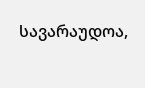სავარაუდოა,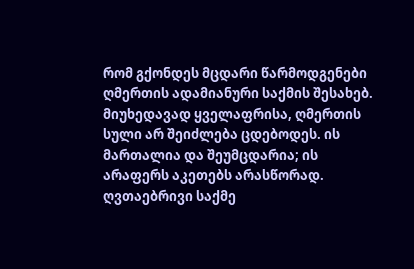რომ გქონდეს მცდარი წარმოდგენები ღმერთის ადამიანური საქმის შესახებ. მიუხედავად ყველაფრისა, ღმერთის სული არ შეიძლება ცდებოდეს. ის მართალია და შეუმცდარია; ის არაფერს აკეთებს არასწორად. ღვთაებრივი საქმე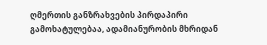ღმერთის განზრახვების პირდაპირი გამოხატულებაა, ადამიანურობის მხრიდან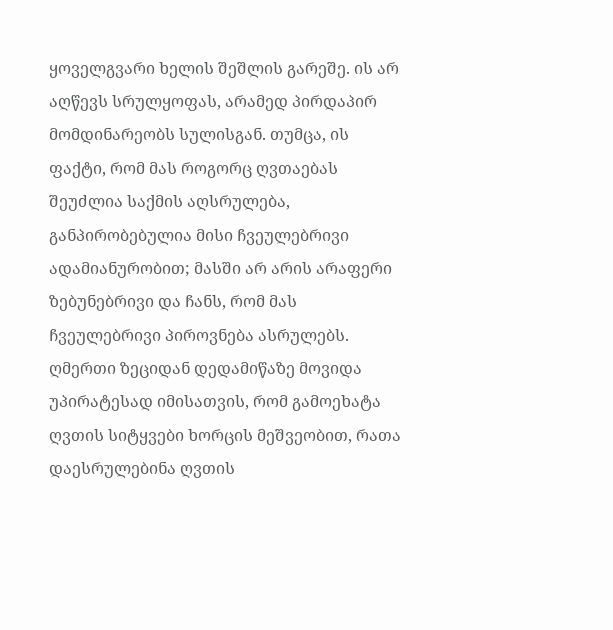ყოველგვარი ხელის შეშლის გარეშე. ის არ აღწევს სრულყოფას, არამედ პირდაპირ მომდინარეობს სულისგან. თუმცა, ის ფაქტი, რომ მას როგორც ღვთაებას შეუძლია საქმის აღსრულება, განპირობებულია მისი ჩვეულებრივი ადამიანურობით; მასში არ არის არაფერი ზებუნებრივი და ჩანს, რომ მას ჩვეულებრივი პიროვნება ასრულებს. ღმერთი ზეციდან დედამიწაზე მოვიდა უპირატესად იმისათვის, რომ გამოეხატა ღვთის სიტყვები ხორცის მეშვეობით, რათა დაესრულებინა ღვთის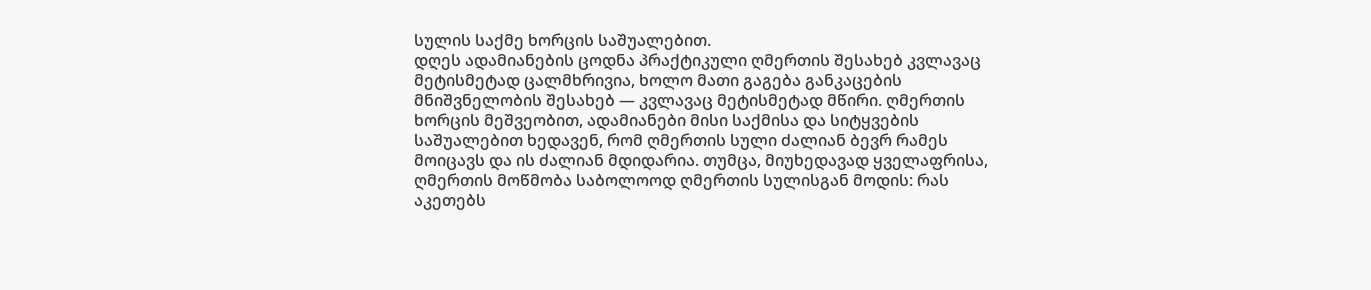სულის საქმე ხორცის საშუალებით.
დღეს ადამიანების ცოდნა პრაქტიკული ღმერთის შესახებ კვლავაც მეტისმეტად ცალმხრივია, ხოლო მათი გაგება განკაცების მნიშვნელობის შესახებ — კვლავაც მეტისმეტად მწირი. ღმერთის ხორცის მეშვეობით, ადამიანები მისი საქმისა და სიტყვების საშუალებით ხედავენ, რომ ღმერთის სული ძალიან ბევრ რამეს მოიცავს და ის ძალიან მდიდარია. თუმცა, მიუხედავად ყველაფრისა, ღმერთის მოწმობა საბოლოოდ ღმერთის სულისგან მოდის: რას აკეთებს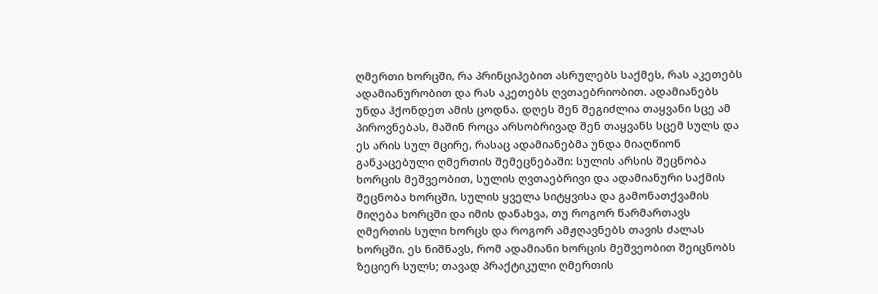ღმერთი ხორცში, რა პრინციპებით ასრულებს საქმეს, რას აკეთებს ადამიანურობით და რას აკეთებს ღვთაებრიობით. ადამიანებს უნდა ჰქონდეთ ამის ცოდნა. დღეს შენ შეგიძლია თაყვანი სცე ამ პიროვნებას, მაშინ როცა არსობრივად შენ თაყვანს სცემ სულს და ეს არის სულ მცირე, რასაც ადამიანებმა უნდა მიაღწიონ განკაცებული ღმერთის შემეცნებაში: სულის არსის შეცნობა ხორცის მეშვეობით, სულის ღვთაებრივი და ადამიანური საქმის შეცნობა ხორცში, სულის ყველა სიტყვისა და გამონათქვამის მიღება ხორცში და იმის დანახვა, თუ როგორ წარმართავს ღმერთის სული ხორცს და როგორ ამჟღავნებს თავის ძალას ხორცში. ეს ნიშნავს, რომ ადამიანი ხორცის მეშვეობით შეიცნობს ზეციერ სულს; თავად პრაქტიკული ღმერთის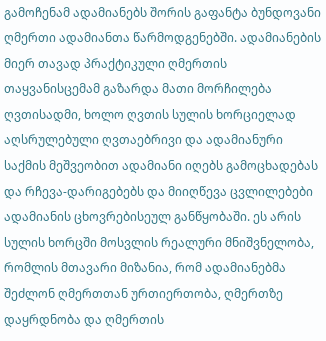გამოჩენამ ადამიანებს შორის გაფანტა ბუნდოვანი ღმერთი ადამიანთა წარმოდგენებში. ადამიანების მიერ თავად პრაქტიკული ღმერთის თაყვანისცემამ გაზარდა მათი მორჩილება ღვთისადმი, ხოლო ღვთის სულის ხორციელად აღსრულებული ღვთაებრივი და ადამიანური საქმის მეშვეობით ადამიანი იღებს გამოცხადებას და რჩევა-დარიგებებს და მიიღწევა ცვლილებები ადამიანის ცხოვრებისეულ განწყობაში. ეს არის სულის ხორცში მოსვლის რეალური მნიშვნელობა, რომლის მთავარი მიზანია, რომ ადამიანებმა შეძლონ ღმერთთან ურთიერთობა, ღმერთზე დაყრდნობა და ღმერთის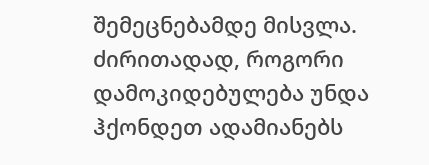შემეცნებამდე მისვლა.
ძირითადად, როგორი დამოკიდებულება უნდა ჰქონდეთ ადამიანებს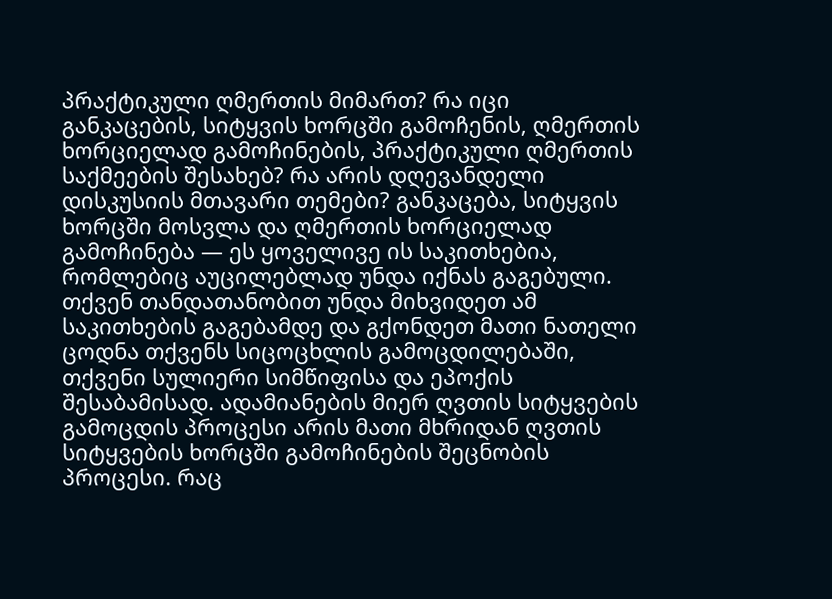პრაქტიკული ღმერთის მიმართ? რა იცი განკაცების, სიტყვის ხორცში გამოჩენის, ღმერთის ხორციელად გამოჩინების, პრაქტიკული ღმერთის საქმეების შესახებ? რა არის დღევანდელი დისკუსიის მთავარი თემები? განკაცება, სიტყვის ხორცში მოსვლა და ღმერთის ხორციელად გამოჩინება — ეს ყოველივე ის საკითხებია, რომლებიც აუცილებლად უნდა იქნას გაგებული. თქვენ თანდათანობით უნდა მიხვიდეთ ამ საკითხების გაგებამდე და გქონდეთ მათი ნათელი ცოდნა თქვენს სიცოცხლის გამოცდილებაში, თქვენი სულიერი სიმწიფისა და ეპოქის შესაბამისად. ადამიანების მიერ ღვთის სიტყვების გამოცდის პროცესი არის მათი მხრიდან ღვთის სიტყვების ხორცში გამოჩინების შეცნობის პროცესი. რაც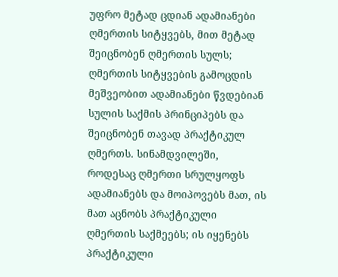უფრო მეტად ცდიან ადამიანები ღმერთის სიტყვებს, მით მეტად შეიცნობენ ღმერთის სულს; ღმერთის სიტყვების გამოცდის მეშვეობით ადამიანები წვდებიან სულის საქმის პრინციპებს და შეიცნობენ თავად პრაქტიკულ ღმერთს. სინამდვილეში, როდესაც ღმერთი სრულყოფს ადამიანებს და მოიპოვებს მათ, ის მათ აცნობს პრაქტიკული ღმერთის საქმეებს; ის იყენებს პრაქტიკული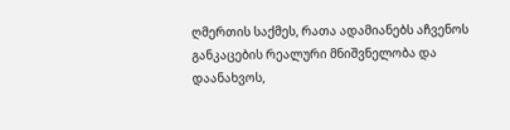ღმერთის საქმეს, რათა ადამიანებს აჩვენოს განკაცების რეალური მნიშვნელობა და დაანახვოს,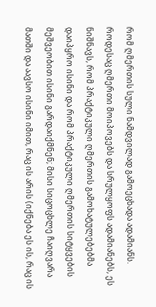რომ ღმერთის სული ნამდვილად გამოეცხადა ადამიანს. როდესაც ღმერთი მოიპოვებს და სრულყოფს ადამიანებს, ეს ნიშნავს, რომ პრაქტიკული ღმერთის გამოხატულებებმა დაიპყრო ისინი და რომ პრაქტიკული ღმერთის სიტყვების მეშვეობით ისინი გარდაიქმნენ; მისი სიცოცხლე ჩაიღვარა მათში და აავსო ისინი იმით, რაც ის არის (იქნება ეს ის, რაც ის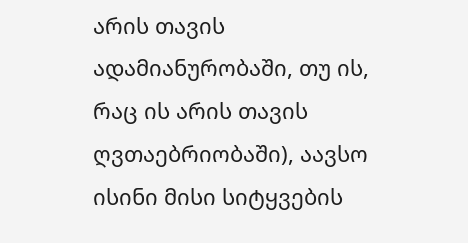არის თავის ადამიანურობაში, თუ ის, რაც ის არის თავის ღვთაებრიობაში), აავსო ისინი მისი სიტყვების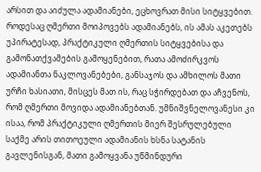არსით და აიძულა ადამიანები, ეცხოვრათ მისი სიტყვებით. როდესაც ღმერთი მოიპოვებს ადამიანებს, ის ამას აკეთებს უპირატესად, პრაქტიკული ღმერთის სიტყვებისა და გამონათქვამების გამოყენებით, რათა ამოძირკვოს ადამიანთა ნაკლოვანებები, განსაჯოს და ამხილოს მათი ურჩი ხასიათი, მისცეს მათ ის, რაც სჭირდებათ და აჩვენოს, რომ ღმერთი მოვიდა ადამიანებთან. უმნიშვნელოვანესი კი ისაა, რომ პრაქტიკული ღმერთის მიერ შესრულებული საქმე არის თითოეული ადამიანის ხსნა სატანის გავლენისგან, მათი გამოყვანა უწმინდური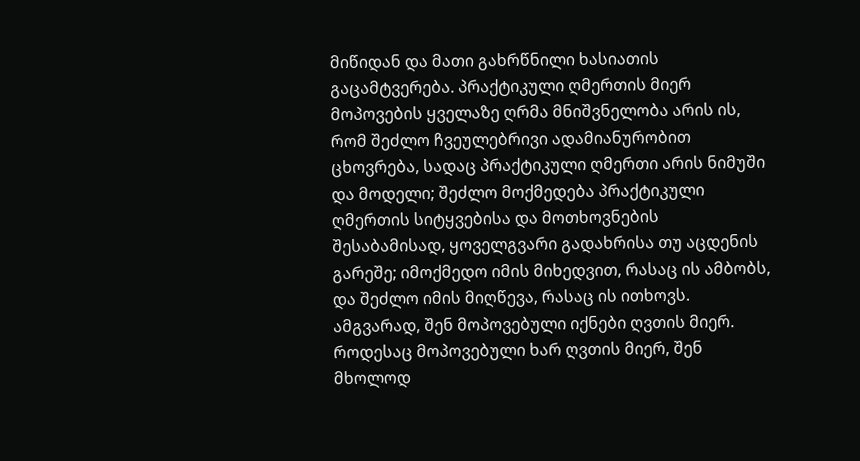მიწიდან და მათი გახრწნილი ხასიათის გაცამტვერება. პრაქტიკული ღმერთის მიერ მოპოვების ყველაზე ღრმა მნიშვნელობა არის ის, რომ შეძლო ჩვეულებრივი ადამიანურობით ცხოვრება, სადაც პრაქტიკული ღმერთი არის ნიმუში და მოდელი; შეძლო მოქმედება პრაქტიკული ღმერთის სიტყვებისა და მოთხოვნების შესაბამისად, ყოველგვარი გადახრისა თუ აცდენის გარეშე; იმოქმედო იმის მიხედვით, რასაც ის ამბობს, და შეძლო იმის მიღწევა, რასაც ის ითხოვს. ამგვარად, შენ მოპოვებული იქნები ღვთის მიერ. როდესაც მოპოვებული ხარ ღვთის მიერ, შენ მხოლოდ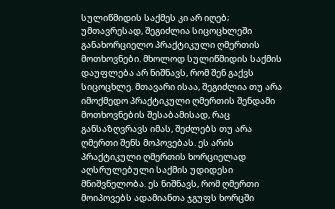სულიწმიდის საქმეს კი არ იღებ; უმთავრესად, შეგიძლია სიცოცხლეში განახორციელო პრაქტიკული ღმერთის მოთხოვნები. მხოლოდ სულიწმიდის საქმის დაუფლება არ ნიშნავს, რომ შენ გაქვს სიცოცხლე. მთავარი ისაა, შეგიძლია თუ არა იმოქმედო პრაქტიკული ღმერთის შენდამი მოთხოვნების შესაბამისად, რაც განსაზღვრავს იმას, შეძლებს თუ არა ღმერთი შენს მოპოვებას. ეს არის პრაქტიკული ღმერთის ხორციელად აღსრულებული საქმის უდიდესი მნიშვნელობა. ეს ნიშნავს, რომ ღმერთი მოიპოვებს ადამიანთა ჯგუფს ხორცში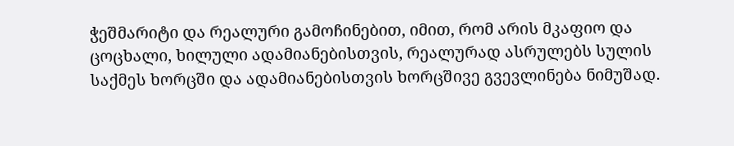ჭეშმარიტი და რეალური გამოჩინებით, იმით, რომ არის მკაფიო და ცოცხალი, ხილული ადამიანებისთვის, რეალურად ასრულებს სულის საქმეს ხორცში და ადამიანებისთვის ხორცშივე გვევლინება ნიმუშად.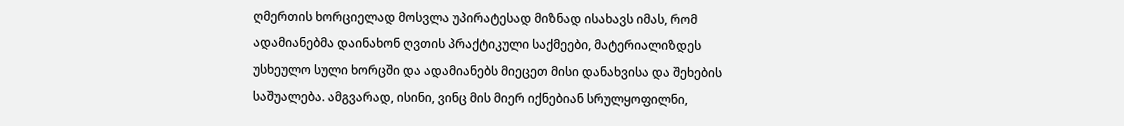ღმერთის ხორციელად მოსვლა უპირატესად მიზნად ისახავს იმას, რომ ადამიანებმა დაინახონ ღვთის პრაქტიკული საქმეები, მატერიალიზდეს უსხეულო სული ხორცში და ადამიანებს მიეცეთ მისი დანახვისა და შეხების საშუალება. ამგვარად, ისინი, ვინც მის მიერ იქნებიან სრულყოფილნი,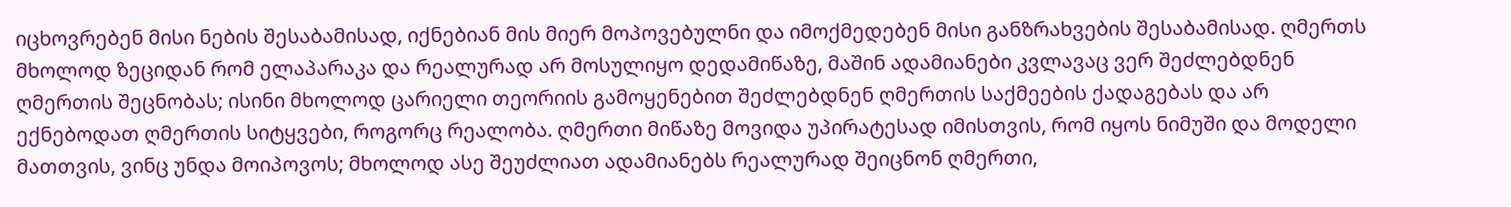იცხოვრებენ მისი ნების შესაბამისად, იქნებიან მის მიერ მოპოვებულნი და იმოქმედებენ მისი განზრახვების შესაბამისად. ღმერთს მხოლოდ ზეციდან რომ ელაპარაკა და რეალურად არ მოსულიყო დედამიწაზე, მაშინ ადამიანები კვლავაც ვერ შეძლებდნენ ღმერთის შეცნობას; ისინი მხოლოდ ცარიელი თეორიის გამოყენებით შეძლებდნენ ღმერთის საქმეების ქადაგებას და არ ექნებოდათ ღმერთის სიტყვები, როგორც რეალობა. ღმერთი მიწაზე მოვიდა უპირატესად იმისთვის, რომ იყოს ნიმუში და მოდელი მათთვის, ვინც უნდა მოიპოვოს; მხოლოდ ასე შეუძლიათ ადამიანებს რეალურად შეიცნონ ღმერთი,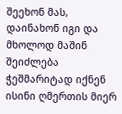შეეხონ მას, დაინახონ იგი და მხოლოდ მაშინ შეიძლება ჭეშმარიტად იქნენ ისინი ღმერთის მიერ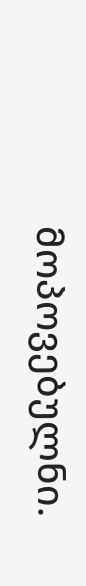მოპოვებულნი.